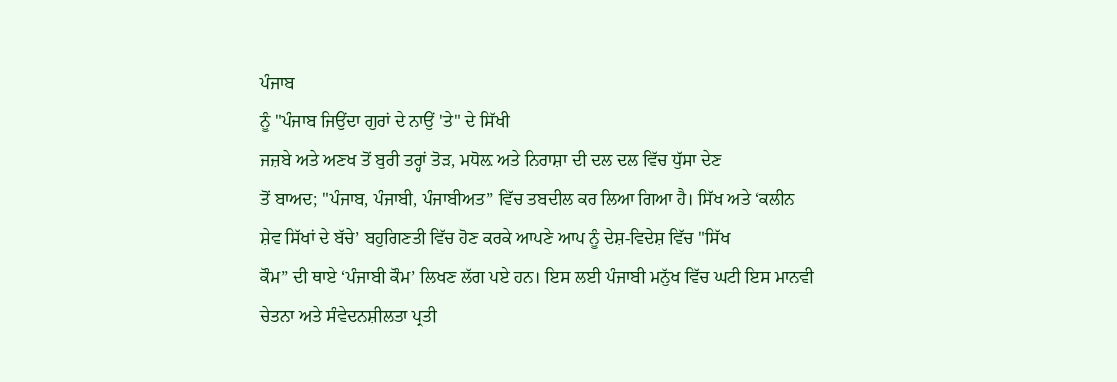ਪੰਜਾਬ
ਨੂੰ "ਪੰਜਾਬ ਜਿਉਂਦਾ ਗੁਰਾਂ ਦੇ ਨਾਉਂ 'ਤੇ" ਦੇ ਸਿੱਖੀ
ਜਜ਼ਬੇ ਅਤੇ ਅਣਖ ਤੋਂ ਬੁਰੀ ਤਰ੍ਹਾਂ ਤੋੜ, ਮਧੋਲ਼ ਅਤੇ ਨਿਰਾਸ਼ਾ ਦੀ ਦਲ ਦਲ ਵਿੱਚ ਧੁੱਸਾ ਦੇਣ
ਤੋਂ ਬਾਅਦ; "ਪੰਜਾਬ, ਪੰਜਾਬੀ, ਪੰਜਾਬੀਅਤ” ਵਿੱਚ ਤਬਦੀਲ ਕਰ ਲਿਆ ਗਿਆ ਹੈ। ਸਿੱਖ ਅਤੇ ‘ਕਲੀਨ
ਸ਼ੇਵ ਸਿੱਖਾਂ ਦੇ ਬੱਚੇ’ ਬਹੁਗਿਣਤੀ ਵਿੱਚ ਹੋਣ ਕਰਕੇ ਆਪਣੇ ਆਪ ਨੂੰ ਦੇਸ਼-ਵਿਦੇਸ਼ ਵਿੱਚ "ਸਿੱਖ
ਕੌਮ” ਦੀ ਥਾਏ ‘ਪੰਜਾਬੀ ਕੌਮ’ ਲਿਖਣ ਲੱਗ ਪਏ ਹਨ। ਇਸ ਲਈ ਪੰਜਾਬੀ ਮਨੁੱਖ ਵਿੱਚ ਘਟੀ ਇਸ ਮਾਨਵੀ
ਚੇਤਨਾ ਅਤੇ ਸੰਵੇਦਨਸ਼ੀਲਤਾ ਪ੍ਰਤੀ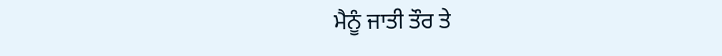ਮੈਨੂੰ ਜਾਤੀ ਤੌਰ ਤੇ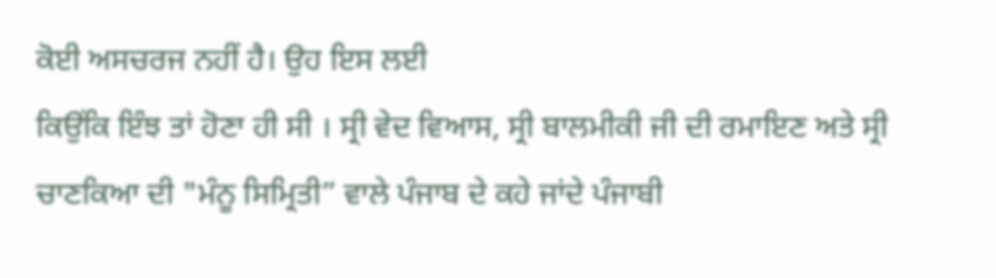ਕੋਈ ਅਸਚਰਜ ਨਹੀਂ ਹੈ। ਉਹ ਇਸ ਲਈ
ਕਿਉਂਕਿ ਇੰਝ ਤਾਂ ਹੋਣਾ ਹੀ ਸੀ । ਸ੍ਰੀ ਵੇਦ ਵਿਆਸ, ਸ੍ਰੀ ਬਾਲਮੀਕੀ ਜੀ ਦੀ ਰਮਾਇਣ ਅਤੇ ਸ੍ਰੀ
ਚਾਣਕਿਆ ਦੀ "ਮੰਨੂ ਸਿਮ੍ਰਿਤੀ” ਵਾਲੇ ਪੰਜਾਬ ਦੇ ਕਹੇ ਜਾਂਦੇ ਪੰਜਾਬੀ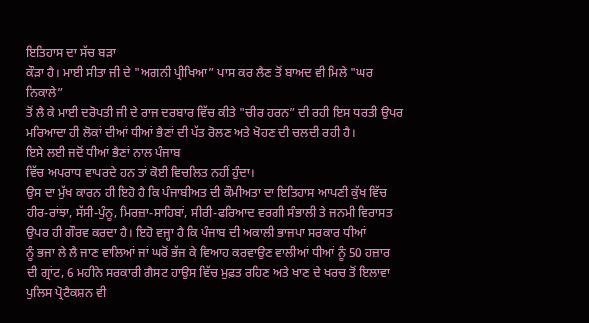ਇਤਿਹਾਸ ਦਾ ਸੱਚ ਬੜਾ
ਕੌੜਾ ਹੈ। ਮਾਈ ਸੀਤਾ ਜੀ ਦੇ "ਅਗਨੀ ਪ੍ਰੀਖਿਆ” ਪਾਸ ਕਰ ਲੈਣ ਤੋਂ ਬਾਅਦ ਵੀ ਮਿਲੇ "ਘਰ ਨਿਕਾਲੇ”
ਤੋਂ ਲੈ ਕੇ ਮਾਈ ਦਰੋਪਤੀ ਜੀ ਦੇ ਰਾਜ ਦਰਬਾਰ ਵਿੱਚ ਕੀਤੇ "ਚੀਰ ਹਰਨ” ਦੀ ਰਹੀ ਇਸ ਧਰਤੀ ਉਪਰ
ਮਰਿਆਦਾ ਹੀ ਲੋਕਾਂ ਦੀਆਂ ਧੀਆਂ ਭੈਣਾਂ ਦੀ ਪੱਤ ਰੋਲਣ ਅਤੇ ਖੋਹਣ ਦੀ ਚਲਦੀ ਰਹੀ ਹੈ।
ਇਸੇ ਲਈ ਜਦੋਂ ਧੀਆਂ ਭੈਣਾਂ ਨਾਲ ਪੰਜਾਬ
ਵਿੱਚ ਅਪਰਾਧ ਵਾਪਰਦੇ ਹਨ ਤਾਂ ਕੋਈ ਵਿਚਲਿਤ ਨਹੀਂ ਹੁੰਦਾ।
ਉਸ ਦਾ ਮੁੱਖ ਕਾਰਨ ਹੀ ਇਹੋ ਹੈ ਕਿ ਪੰਜਾਬੀਅਤ ਦੀ ਕੌਮੀਅਤਾ ਦਾ ਇਤਿਹਾਸ ਆਪਣੀ ਕੁੱਖ ਵਿੱਚ
ਹੀਰ-ਰਾਂਝਾ, ਸੱਸੀ-ਪੁੰਨੂ, ਮਿਰਜ਼ਾ-ਸਾਹਿਬਾਂ, ਸੀਰੀ-ਫਰਿਆਦ ਵਰਗੀ ਸੰਭਾਲੀ ਤੇ ਜਨਮੀ ਵਿਰਾਸਤ
ਉਪਰ ਹੀ ਗੌਰਵ ਕਰਦਾ ਹੈ। ਇਹੋ ਵਜ੍ਹਾ ਹੈ ਕਿ ਪੰਜਾਬ ਦੀ ਅਕਾਲੀ ਭਾਜਪਾ ਸਰਕਾਰ ਧੀਆਂ
ਨੂੰ ਭਜਾ ਲੇ ਲੈ ਜਾਣ ਵਾਲਿਆਂ ਜਾਂ ਘਰੋਂ ਭੱਜ ਕੇ ਵਿਆਹ ਕਰਵਾਉਣ ਵਾਲੀਆਂ ਧੀਆਂ ਨੂੰ 50 ਹਜ਼ਾਰ
ਦੀ ਗ੍ਰਾਂਟ, 6 ਮਹੀਨੇ ਸਰਕਾਰੀ ਗੈਸਟ ਹਾਉਸ ਵਿੱਚ ਮੁਫ਼ਤ ਰਹਿਣ ਅਤੇ ਖਾਣ ਦੇ ਖਰਚ ਤੋਂ ਇਲਾਵਾ
ਪੁਲਿਸ ਪ੍ਰੋਟੈਕਸ਼ਨ ਵੀ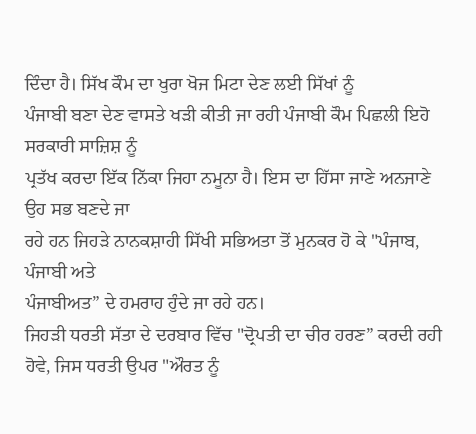ਦਿੰਦਾ ਹੈ। ਸਿੱਖ ਕੌਮ ਦਾ ਖੁਰਾ ਖੋਜ ਮਿਟਾ ਦੇਣ ਲਈ ਸਿੱਖਾਂ ਨੂੰ
ਪੰਜਾਬੀ ਬਣਾ ਦੇਣ ਵਾਸਤੇ ਖੜੀ ਕੀਤੀ ਜਾ ਰਹੀ ਪੰਜਾਬੀ ਕੌਮ ਪਿਛਲੀ ਇਹੋ ਸਰਕਾਰੀ ਸਾਜ਼ਿਸ਼ ਨੂੰ
ਪ੍ਰਤੱਖ ਕਰਦਾ ਇੱਕ ਨਿੱਕਾ ਜਿਹਾ ਨਮੂਨਾ ਹੈ। ਇਸ ਦਾ ਹਿੱਸਾ ਜਾਣੇ ਅਨਜਾਣੇ ਉਹ ਸਭ ਬਣਦੇ ਜਾ
ਰਹੇ ਹਨ ਜਿਹੜੇ ਨਾਨਕਸ਼ਾਹੀ ਸਿੱਖੀ ਸਭਿਅਤਾ ਤੋਂ ਮੁਨਕਰ ਹੋ ਕੇ "ਪੰਜਾਬ, ਪੰਜਾਬੀ ਅਤੇ
ਪੰਜਾਬੀਅਤ” ਦੇ ਹਮਰਾਹ ਹੁੰਦੇ ਜਾ ਰਹੇ ਹਨ।
ਜਿਹੜੀ ਧਰਤੀ ਸੱਤਾ ਦੇ ਦਰਬਾਰ ਵਿੱਚ "ਦ੍ਰੋਪਤੀ ਦਾ ਚੀਰ ਹਰਣ” ਕਰਦੀ ਰਹੀ
ਹੋਵੇ, ਜਿਸ ਧਰਤੀ ਉਪਰ "ਔਰਤ ਨੂੰ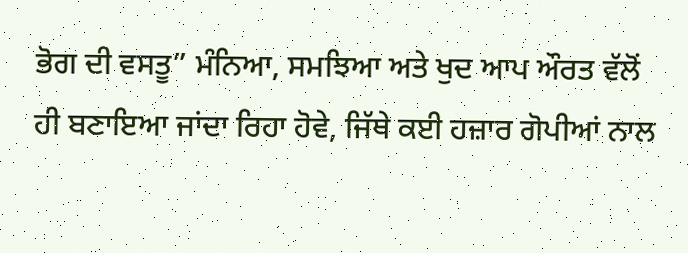ਭੋਗ ਦੀ ਵਸਤੂ” ਮੰਨਿਆ, ਸਮਝਿਆ ਅਤੇ ਖੁਦ ਆਪ ਔਰਤ ਵੱਲੋਂ
ਹੀ ਬਣਾਇਆ ਜਾਂਦਾ ਰਿਹਾ ਹੋਵੇ, ਜਿੱਥੇ ਕਈ ਹਜ਼ਾਰ ਗੋਪੀਆਂ ਨਾਲ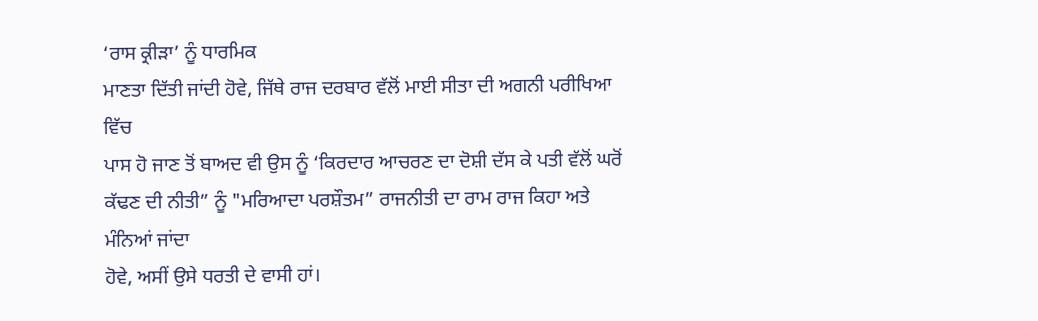‘ਰਾਸ ਕ੍ਰੀੜਾ’ ਨੂੰ ਧਾਰਮਿਕ
ਮਾਣਤਾ ਦਿੱਤੀ ਜਾਂਦੀ ਹੋਵੇ, ਜਿੱਥੇ ਰਾਜ ਦਰਬਾਰ ਵੱਲੋਂ ਮਾਈ ਸੀਤਾ ਦੀ ਅਗਨੀ ਪਰੀਖਿਆ ਵਿੱਚ
ਪਾਸ ਹੋ ਜਾਣ ਤੋਂ ਬਾਅਦ ਵੀ ਉਸ ਨੂੰ ‘ਕਿਰਦਾਰ ਆਚਰਣ ਦਾ ਦੋਸ਼ੀ ਦੱਸ ਕੇ ਪਤੀ ਵੱਲੋਂ ਘਰੋਂ
ਕੱਢਣ ਦੀ ਨੀਤੀ” ਨੂੰ "ਮਰਿਆਦਾ ਪਰਸ਼ੌਤਮ” ਰਾਜਨੀਤੀ ਦਾ ਰਾਮ ਰਾਜ ਕਿਹਾ ਅਤੇ ਮੰਨਿਆਂ ਜਾਂਦਾ
ਹੋਵੇ, ਅਸੀਂ ਉਸੇ ਧਰਤੀ ਦੇ ਵਾਸੀ ਹਾਂ।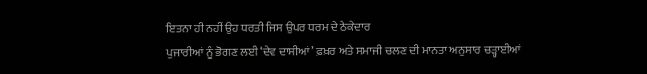ਇਤਨਾ ਹੀ ਨਹੀਂ ਉਹ ਧਰਤੀ ਜਿਸ ਉਪਰ ਧਰਮ ਦੇ ਠੇਕੇਦਾਰ
ਪੁਜਾਰੀਆਂ ਨੂੰ ਭੋਗਣ ਲਈ ‘ਦੇਵ ਦਾਸੀਆਂ’ ਫ਼ਖ਼ਰ ਅਤੇ ਸਮਾਜੀ ਚਲਣ ਦੀ ਮਾਨਤਾ ਅਨੁਸਾਰ ਚੜ੍ਹਾਈਆਂ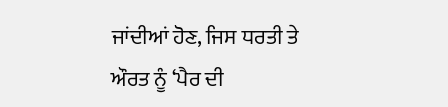ਜਾਂਦੀਆਂ ਹੋਣ, ਜਿਸ ਧਰਤੀ ਤੇ ਔਰਤ ਨੂੰ ‘ਪੈਰ ਦੀ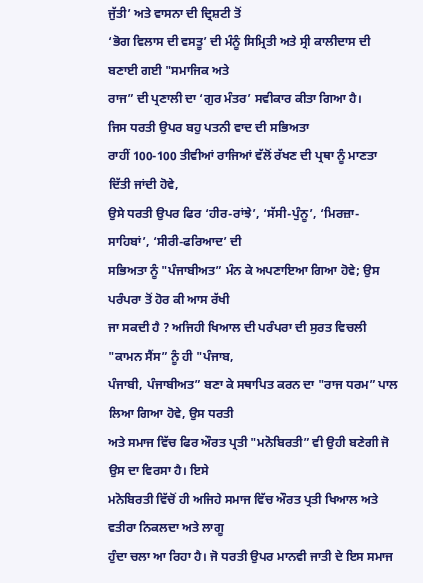ਜੁੱਤੀ’ ਅਤੇ ਵਾਸਨਾ ਦੀ ਦ੍ਰਿਸ਼ਟੀ ਤੋਂ
‘ਭੋਗ ਵਿਲਾਸ ਦੀ ਵਸਤੂ’ ਦੀ ਮੰਨੂੰ ਸਿਮ੍ਰਿਤੀ ਅਤੇ ਸ੍ਰੀ ਕਾਲੀਦਾਸ ਦੀ ਬਣਾਈ ਗਈ "ਸਮਾਜਿਕ ਅਤੇ
ਰਾਜ” ਦੀ ਪ੍ਰਣਾਲੀ ਦਾ ‘ਗੁਰ ਮੰਤਰ’ ਸਵੀਕਾਰ ਕੀਤਾ ਗਿਆ ਹੈ।
ਜਿਸ ਧਰਤੀ ਉਪਰ ਬਹੁ ਪਤਨੀ ਵਾਦ ਦੀ ਸਭਿਅਤਾ
ਰਾਹੀਂ 100-100 ਤੀਵੀਆਂ ਰਾਜਿਆਂ ਵੱਲੋਂ ਰੱਖਣ ਦੀ ਪ੍ਰਥਾ ਨੂੰ ਮਾਣਤਾ ਦਿੱਤੀ ਜਾਂਦੀ ਹੋਵੇ,
ਉਸੇ ਧਰਤੀ ਉਪਰ ਫਿਰ ‘ਹੀਰ-ਰਾਂਝੇ’, ‘ਸੱਸੀ-ਪੁੰਨੂ’, ‘ਮਿਰਜ਼ਾ-ਸਾਹਿਬਾਂ’, ‘ਸੀਰੀ-ਫਰਿਆਦ’ ਦੀ
ਸਭਿਅਤਾ ਨੂੰ "ਪੰਜਾਬੀਅਤ” ਮੰਨ ਕੇ ਅਪਣਾਇਆ ਗਿਆ ਹੋਵੇ; ਉਸ ਪਰੰਪਰਾ ਤੋਂ ਹੋਰ ਕੀ ਆਸ ਰੱਖੀ
ਜਾ ਸਕਦੀ ਹੈ ? ਅਜਿਹੀ ਖਿਆਲ ਦੀ ਪਰੰਪਰਾ ਦੀ ਸੁਰਤ ਵਿਚਲੀ "ਕਾਮਨ ਸੈਂਸ” ਨੂੰ ਹੀ "ਪੰਜਾਬ,
ਪੰਜਾਬੀ, ਪੰਜਾਬੀਅਤ” ਬਣਾ ਕੇ ਸਥਾਪਿਤ ਕਰਨ ਦਾ "ਰਾਜ ਧਰਮ” ਪਾਲ ਲਿਆ ਗਿਆ ਹੋਵੇ, ਉਸ ਧਰਤੀ
ਅਤੇ ਸਮਾਜ ਵਿੱਚ ਫਿਰ ਔਰਤ ਪ੍ਰਤੀ "ਮਨੋਬਿਰਤੀ” ਵੀ ਉਹੀ ਬਣੇਗੀ ਜੋ ਉਸ ਦਾ ਵਿਰਸਾ ਹੈ। ਇਸੇ
ਮਨੋਬਿਰਤੀ ਵਿੱਚੋਂ ਹੀ ਅਜਿਹੇ ਸਮਾਜ ਵਿੱਚ ਔਰਤ ਪ੍ਰਤੀ ਖਿਆਲ ਅਤੇ ਵਤੀਰਾ ਨਿਕਲਦਾ ਅਤੇ ਲਾਗੂ
ਹੁੰਦਾ ਚਲਾ ਆ ਰਿਹਾ ਹੈ। ਜੋ ਧਰਤੀ ਉਪਰ ਮਾਨਵੀ ਜਾਤੀ ਦੇ ਇਸ ਸਮਾਜ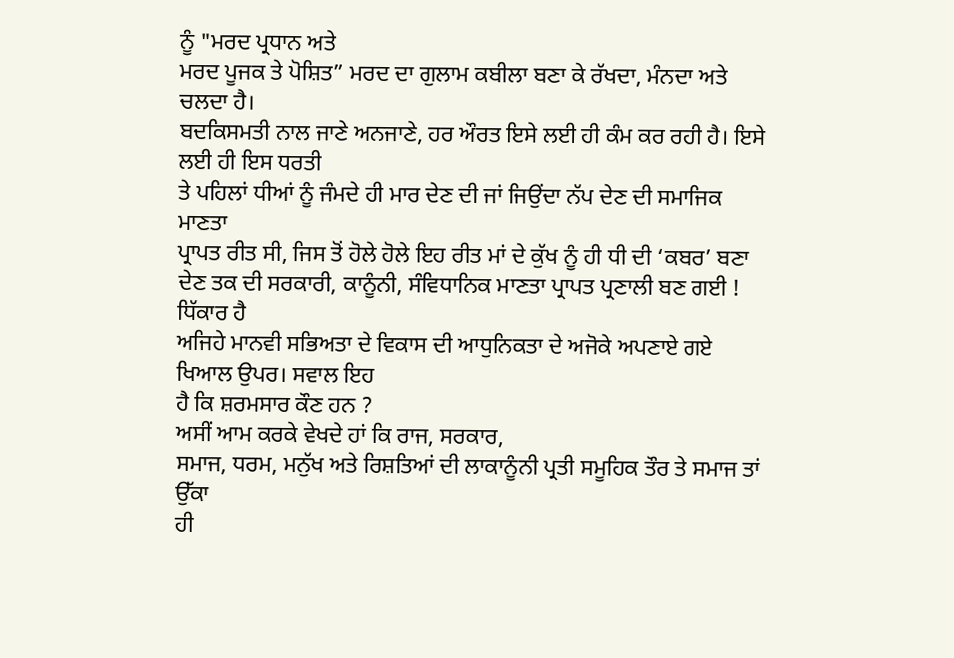ਨੂੰ "ਮਰਦ ਪ੍ਰਧਾਨ ਅਤੇ
ਮਰਦ ਪੂਜਕ ਤੇ ਪੋਸ਼ਿਤ” ਮਰਦ ਦਾ ਗੁਲਾਮ ਕਬੀਲਾ ਬਣਾ ਕੇ ਰੱਖਦਾ, ਮੰਨਦਾ ਅਤੇ ਚਲਦਾ ਹੈ।
ਬਦਕਿਸਮਤੀ ਨਾਲ ਜਾਣੇ ਅਨਜਾਣੇ, ਹਰ ਔਰਤ ਇਸੇ ਲਈ ਹੀ ਕੰਮ ਕਰ ਰਹੀ ਹੈ। ਇਸੇ ਲਈ ਹੀ ਇਸ ਧਰਤੀ
ਤੇ ਪਹਿਲਾਂ ਧੀਆਂ ਨੂੰ ਜੰਮਦੇ ਹੀ ਮਾਰ ਦੇਣ ਦੀ ਜਾਂ ਜਿਉਂਦਾ ਨੱਪ ਦੇਣ ਦੀ ਸਮਾਜਿਕ ਮਾਣਤਾ
ਪ੍ਰਾਪਤ ਰੀਤ ਸੀ, ਜਿਸ ਤੋਂ ਹੋਲੇ ਹੋਲੇ ਇਹ ਰੀਤ ਮਾਂ ਦੇ ਕੁੱਖ ਨੂੰ ਹੀ ਧੀ ਦੀ ‘ਕਬਰ’ ਬਣਾ
ਦੇਣ ਤਕ ਦੀ ਸਰਕਾਰੀ, ਕਾਨੂੰਨੀ, ਸੰਵਿਧਾਨਿਕ ਮਾਣਤਾ ਪ੍ਰਾਪਤ ਪ੍ਰਣਾਲੀ ਬਣ ਗਈ ! ਧਿੱਕਾਰ ਹੈ
ਅਜਿਹੇ ਮਾਨਵੀ ਸਭਿਅਤਾ ਦੇ ਵਿਕਾਸ ਦੀ ਆਧੁਨਿਕਤਾ ਦੇ ਅਜੋਕੇ ਅਪਣਾਏ ਗਏ ਖਿਆਲ ਉਪਰ। ਸਵਾਲ ਇਹ
ਹੈ ਕਿ ਸ਼ਰਮਸਾਰ ਕੌਣ ਹਨ ?
ਅਸੀਂ ਆਮ ਕਰਕੇ ਵੇਖਦੇ ਹਾਂ ਕਿ ਰਾਜ, ਸਰਕਾਰ,
ਸਮਾਜ, ਧਰਮ, ਮਨੁੱਖ ਅਤੇ ਰਿਸ਼ਤਿਆਂ ਦੀ ਲਾਕਾਨੂੰਨੀ ਪ੍ਰਤੀ ਸਮੂਹਿਕ ਤੌਰ ਤੇ ਸਮਾਜ ਤਾਂ ਉੱਕਾ
ਹੀ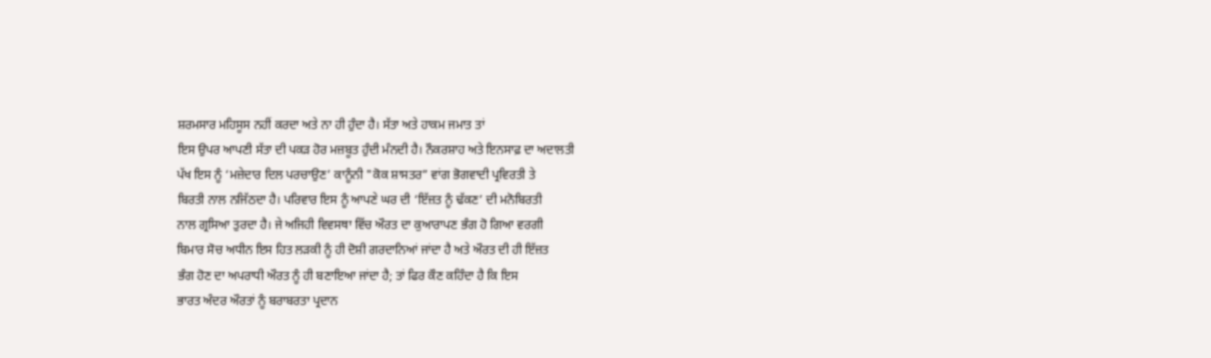ਸ਼ਰਮਸਾਰ ਮਹਿਸੂਸ ਨਹੀਂ ਕਰਦਾ ਅਤੇ ਨਾ ਹੀ ਹੁੰਦਾ ਹੈ। ਸੱਤਾ ਅਤੇ ਹਾਕਮ ਜਮਾਤ ਤਾਂ
ਇਸ ਉਪਰ ਆਪਣੀ ਸੱਤਾ ਦੀ ਪਕੜ ਹੋਰ ਮਜ਼ਬੂਤ ਹੁੰਦੀ ਮੰਨਦੀ ਹੈ। ਨੌਕਰਸ਼ਾਹ ਅਤੇ ਇਨਸਾਫ਼ ਦਾ ਅਦਾਲਤੀ
ਪੱਖ ਇਸ ਨੂੰ ‘ਮਜ਼ੇਦਾਰ ਦਿਲ ਪਰਚਾਉਣ’ ਕਾਨੂੰਨੀ "ਕੋਕ ਸ਼ਾਸਤਰ” ਵਾਂਗ ਭੋਗਵਾਦੀ ਪ੍ਰਵਿਰਤੀ ਤੇ
ਬਿਰਤੀ ਨਾਲ ਨਜਿੱਠਦਾ ਹੈ। ਪਰਿਵਾਰ ਇਸ ਨੂੰ ਆਪਣੇ ਘਰ ਦੀ ‘ਇੱਜ਼ਤ ਨੂੰ ਢੱਕਣ’ ਦੀ ਮਨੋਬਿਰਤੀ
ਨਾਲ ਗ੍ਰਸਿਆ ਤੁਰਦਾ ਹੈ। ਜੇ ਅਜਿਹੀ ਵਿਵਸਥਾ ਵਿੱਚ ਔਰਤ ਦਾ ਕੁਆਰਾਪਣ ਭੰਗ ਹੋ ਗਿਆ ਵਰਗੀ
ਬਿਮਾਰ ਸੋਚ ਅਧੀਨ ਇਸ ਹਿਤ ਲੜਕੀ ਨੂੰ ਹੀ ਦੋਸ਼ੀ ਗਰਦਾਨਿਆਂ ਜਾਂਦਾ ਹੈ ਅਤੇ ਔਰਤ ਦੀ ਹੀ ਇੱਜ਼ਤ
ਭੰਗ ਹੋਣ ਦਾ ਅਪਰਾਧੀ ਔਰਤ ਨੂੰ ਹੀ ਬਣਾਇਆ ਜਾਂਦਾ ਹੈ; ਤਾਂ ਫਿਰ ਕੌਣ ਕਹਿੰਦਾ ਹੈ ਕਿ ਇਸ
ਭਾਰਤ ਅੰਦਰ ਔਰਤਾਂ ਨੂੰ ਬਰਾਬਰਤਾ ਪ੍ਰਦਾਨ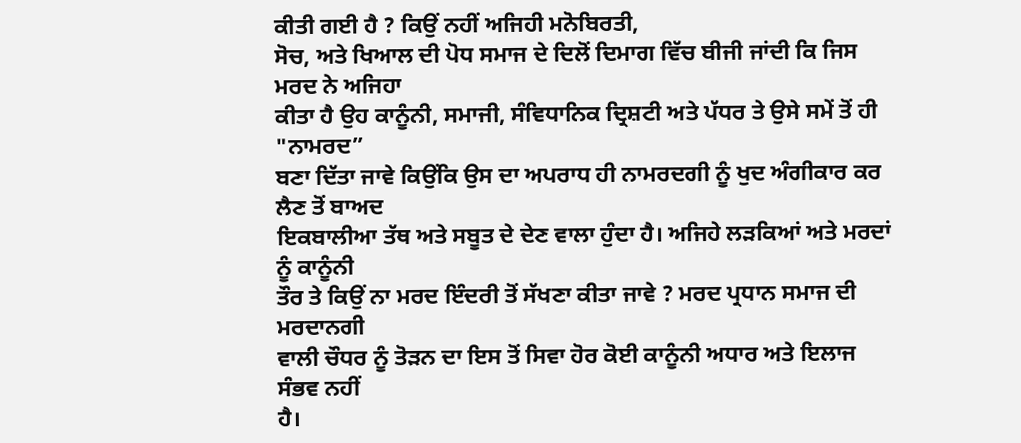ਕੀਤੀ ਗਈ ਹੈ ? ਕਿਉਂ ਨਹੀਂ ਅਜਿਹੀ ਮਨੋਬਿਰਤੀ,
ਸੋਚ, ਅਤੇ ਖਿਆਲ ਦੀ ਪੋਧ ਸਮਾਜ ਦੇ ਦਿਲੋਂ ਦਿਮਾਗ ਵਿੱਚ ਬੀਜੀ ਜਾਂਦੀ ਕਿ ਜਿਸ ਮਰਦ ਨੇ ਅਜਿਹਾ
ਕੀਤਾ ਹੈ ਉਹ ਕਾਨੂੰਨੀ, ਸਮਾਜੀ, ਸੰਵਿਧਾਨਿਕ ਦ੍ਰਿਸ਼ਟੀ ਅਤੇ ਪੱਧਰ ਤੇ ਉਸੇ ਸਮੇਂ ਤੋਂ ਹੀ "ਨਾਮਰਦ”
ਬਣਾ ਦਿੱਤਾ ਜਾਵੇ ਕਿਉਂਕਿ ਉਸ ਦਾ ਅਪਰਾਧ ਹੀ ਨਾਮਰਦਗੀ ਨੂੰ ਖੁਦ ਅੰਗੀਕਾਰ ਕਰ ਲੈਣ ਤੋਂ ਬਾਅਦ
ਇਕਬਾਲੀਆ ਤੱਥ ਅਤੇ ਸਬੂਤ ਦੇ ਦੇਣ ਵਾਲਾ ਹੁੰਦਾ ਹੈ। ਅਜਿਹੇ ਲੜਕਿਆਂ ਅਤੇ ਮਰਦਾਂ ਨੂੰ ਕਾਨੂੰਨੀ
ਤੌਰ ਤੇ ਕਿਉਂ ਨਾ ਮਰਦ ਇੰਦਰੀ ਤੋਂ ਸੱਖਣਾ ਕੀਤਾ ਜਾਵੇ ? ਮਰਦ ਪ੍ਰਧਾਨ ਸਮਾਜ ਦੀ ਮਰਦਾਨਗੀ
ਵਾਲੀ ਚੌਧਰ ਨੂੰ ਤੋੜਨ ਦਾ ਇਸ ਤੋਂ ਸਿਵਾ ਹੋਰ ਕੋਈ ਕਾਨੂੰਨੀ ਅਧਾਰ ਅਤੇ ਇਲਾਜ ਸੰਭਵ ਨਹੀਂ
ਹੈ।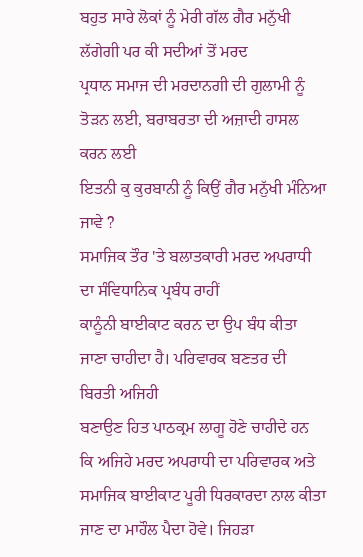ਬਹੁਤ ਸਾਰੇ ਲੋਕਾਂ ਨੂੰ ਮੇਰੀ ਗੱਲ ਗੈਰ ਮਨੁੱਖੀ ਲੱਗੇਗੀ ਪਰ ਕੀ ਸਦੀਆਂ ਤੋਂ ਮਰਦ
ਪ੍ਰਧਾਨ ਸਮਾਜ ਦੀ ਮਰਦਾਨਗੀ ਦੀ ਗੁਲਾਮੀ ਨੂੰ ਤੋੜਨ ਲਈ, ਬਰਾਬਰਤਾ ਦੀ ਅਜ਼ਾਦੀ ਹਾਸਲ ਕਰਨ ਲਈ
ਇਤਨੀ ਕੁ ਕੁਰਬਾਨੀ ਨੂੰ ਕਿਉਂ ਗੈਰ ਮਨੁੱਖੀ ਮੰਨਿਆ ਜਾਵੇ ?
ਸਮਾਜਿਕ ਤੌਰ 'ਤੇ ਬਲਾਤਕਾਰੀ ਮਰਦ ਅਪਰਾਧੀ ਦਾ ਸੰਵਿਧਾਨਿਕ ਪ੍ਰਬੰਧ ਰਾਹੀਂ
ਕਾਨੂੰਨੀ ਬਾਈਕਾਟ ਕਰਨ ਦਾ ਉਪ ਬੰਧ ਕੀਤਾ ਜਾਣਾ ਚਾਹੀਦਾ ਹੈ। ਪਰਿਵਾਰਕ ਬਣਤਰ ਦੀ ਬਿਰਤੀ ਅਜਿਹੀ
ਬਣਾਉਣ ਹਿਤ ਪਾਠਕ੍ਰਮ ਲਾਗੂ ਹੋਣੇ ਚਾਹੀਦੇ ਹਨ ਕਿ ਅਜਿਹੇ ਮਰਦ ਅਪਰਾਧੀ ਦਾ ਪਰਿਵਾਰਕ ਅਤੇ
ਸਮਾਜਿਕ ਬਾਈਕਾਟ ਪੂਰੀ ਧਿਰਕਾਰਦਾ ਨਾਲ ਕੀਤਾ ਜਾਣ ਦਾ ਮਾਹੌਲ ਪੈਦਾ ਹੋਵੇ। ਜਿਹੜਾ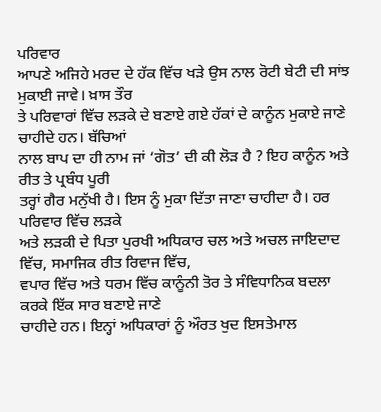ਪਰਿਵਾਰ
ਆਪਣੇ ਅਜਿਹੇ ਮਰਦ ਦੇ ਹੱਕ ਵਿੱਚ ਖੜੇ ਉਸ ਨਾਲ ਰੋਟੀ ਬੇਟੀ ਦੀ ਸਾਂਝ ਮੁਕਾਈ ਜਾਵੇ। ਖ਼ਾਸ ਤੌਰ
ਤੇ ਪਰਿਵਾਰਾਂ ਵਿੱਚ ਲੜਕੇ ਦੇ ਬਣਾਏ ਗਏ ਹੱਕਾਂ ਦੇ ਕਾਨੂੰਨ ਮੁਕਾਏ ਜਾਣੇ ਚਾਹੀਦੇ ਹਨ। ਬੱਚਿਆਂ
ਨਾਲ ਬਾਪ ਦਾ ਹੀ ਨਾਮ ਜਾਂ ‘ਗੋਤ’ ਦੀ ਕੀ ਲੋੜ ਹੈ ? ਇਹ ਕਾਨੂੰਨ ਅਤੇ ਰੀਤ ਤੇ ਪ੍ਰਬੰਧ ਪੂਰੀ
ਤਰ੍ਹਾਂ ਗੈਰ ਮਨੁੱਖੀ ਹੈ। ਇਸ ਨੂੰ ਮੁਕਾ ਦਿੱਤਾ ਜਾਣਾ ਚਾਹੀਦਾ ਹੈ। ਹਰ ਪਰਿਵਾਰ ਵਿੱਚ ਲੜਕੇ
ਅਤੇ ਲੜਕੀ ਦੇ ਪਿਤਾ ਪੁਰਖੀ ਅਧਿਕਾਰ ਚਲ ਅਤੇ ਅਚਲ ਜਾਇਦਾਦ ਵਿੱਚ, ਸਮਾਜਿਕ ਰੀਤ ਰਿਵਾਜ ਵਿੱਚ,
ਵਪਾਰ ਵਿੱਚ ਅਤੇ ਧਰਮ ਵਿੱਚ ਕਾਨੂੰਨੀ ਤੋਰ ਤੇ ਸੰਵਿਧਾਨਿਕ ਬਦਲਾ ਕਰਕੇ ਇੱਕ ਸਾਰ ਬਣਾਏ ਜਾਣੇ
ਚਾਹੀਦੇ ਹਨ। ਇਨ੍ਹਾਂ ਅਧਿਕਾਰਾਂ ਨੂੰ ਔਰਤ ਖੁਦ ਇਸਤੇਮਾਲ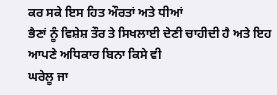ਕਰ ਸਕੇ ਇਸ ਹਿਤ ਔਰਤਾਂ ਅਤੇ ਧੀਆਂ
ਭੈਣਾਂ ਨੂੰ ਵਿਸ਼ੇਸ਼ ਤੌਰ ਤੇ ਸਿਖਲਾਈ ਦੇਣੀ ਚਾਹੀਦੀ ਹੈ ਅਤੇ ਇਹ ਆਪਣੇ ਅਧਿਕਾਰ ਬਿਨਾ ਕਿਸੇ ਵੀ
ਘਰੇਲੂ ਜਾ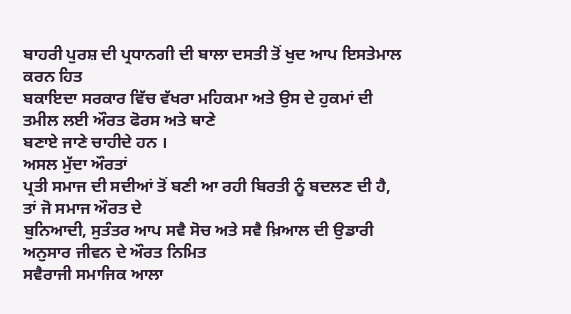ਬਾਹਰੀ ਪੁਰਸ਼ ਦੀ ਪ੍ਰਧਾਨਗੀ ਦੀ ਬਾਲਾ ਦਸਤੀ ਤੋਂ ਖੁਦ ਆਪ ਇਸਤੇਮਾਲ ਕਰਨ ਹਿਤ
ਬਕਾਇਦਾ ਸਰਕਾਰ ਵਿੱਚ ਵੱਖਰਾ ਮਹਿਕਮਾ ਅਤੇ ਉਸ ਦੇ ਹੁਕਮਾਂ ਦੀ ਤਮੀਲ ਲਈ ਔਰਤ ਫੋਰਸ ਅਤੇ ਥਾਣੇ
ਬਣਾਏ ਜਾਣੇ ਚਾਹੀਦੇ ਹਨ ।
ਅਸਲ ਮੁੱਦਾ ਔਰਤਾਂ
ਪ੍ਰਤੀ ਸਮਾਜ ਦੀ ਸਦੀਆਂ ਤੋਂ ਬਣੀ ਆ ਰਹੀ ਬਿਰਤੀ ਨੂੰ ਬਦਲਣ ਦੀ ਹੈ, ਤਾਂ ਜੋ ਸਮਾਜ ਔਰਤ ਦੇ
ਬੁਨਿਆਦੀ, ਸੁਤੰਤਰ ਆਪ ਸਵੈ ਸੋਚ ਅਤੇ ਸਵੈ ਖ਼ਿਆਲ ਦੀ ਉਡਾਰੀ ਅਨੁਸਾਰ ਜੀਵਨ ਦੇ ਔਰਤ ਨਿਮਿਤ
ਸਵੈਰਾਜੀ ਸਮਾਜਿਕ ਆਲਾ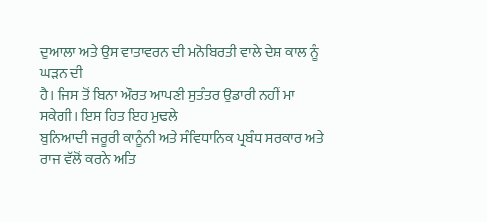ਦੁਆਲਾ ਅਤੇ ਉਸ ਵਾਤਾਵਰਨ ਦੀ ਮਨੋਬਿਰਤੀ ਵਾਲੇ ਦੇਸ਼ ਕਾਲ ਨੂੰ ਘੜਨ ਦੀ
ਹੈ। ਜਿਸ ਤੋਂ ਬਿਨਾ ਔਰਤ ਆਪਣੀ ਸੁਤੰਤਰ ਉਡਾਰੀ ਨਹੀਂ ਮਾ ਸਕੇਗੀ। ਇਸ ਹਿਤ ਇਹ ਮੁਢਲੇ
ਬੁਨਿਆਦੀ ਜਰੂਰੀ ਕਾਨੂੰਨੀ ਅਤੇ ਸੰਵਿਧਾਨਿਕ ਪ੍ਰਬੰਧ ਸਰਕਾਰ ਅਤੇ ਰਾਜ ਵੱਲੋਂ ਕਰਨੇ ਅਤਿ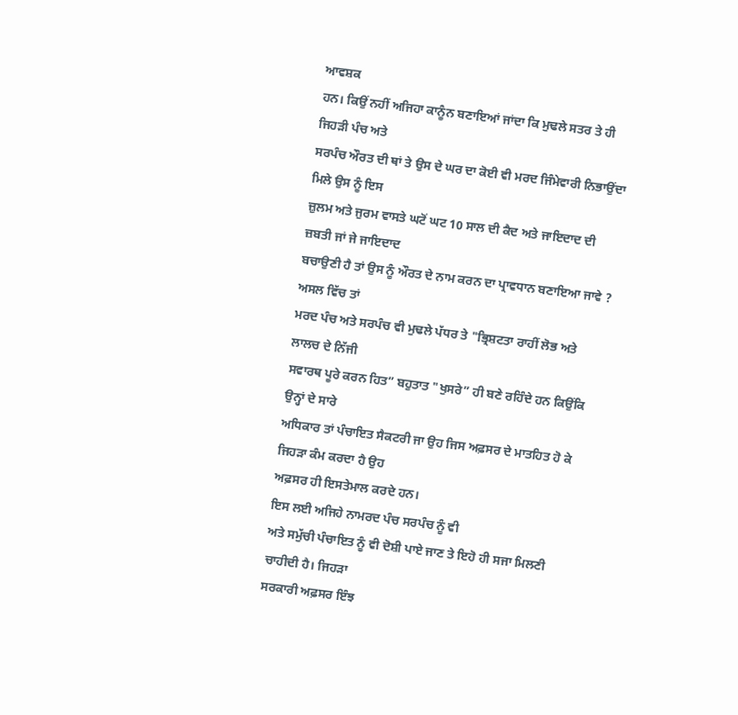ਆਵਸ਼ਕ
ਹਨ। ਕਿਉਂ ਨਹੀਂ ਅਜਿਹਾ ਕਾਨੂੰਨ ਬਣਾਇਆਂ ਜਾਂਦਾ ਕਿ ਮੁਢਲੇ ਸਤਰ ਤੇ ਹੀ ਜਿਹੜੀ ਪੰਚ ਅਤੇ
ਸਰਪੰਚ ਔਰਤ ਦੀ ਥਾਂ ਤੇ ਉਸ ਦੇ ਘਰ ਦਾ ਕੋਈ ਵੀ ਮਰਦ ਜਿੰਮੇਵਾਰੀ ਨਿਭਾਉਂਦਾ ਮਿਲੇ ਉਸ ਨੂੰ ਇਸ
ਜ਼ੁਲਮ ਅਤੇ ਜੁਰਮ ਵਾਸਤੇ ਘਟੋਂ ਘਟ 10 ਸਾਲ ਦੀ ਕੈਦ ਅਤੇ ਜਾਇਦਾਦ ਦੀ ਜ਼ਬਤੀ ਜਾਂ ਜੇ ਜਾਇਦਾਦ
ਬਚਾਉਣੀ ਹੈ ਤਾਂ ਉਸ ਨੂੰ ਔਰਤ ਦੇ ਨਾਮ ਕਰਨ ਦਾ ਪ੍ਰਾਵਧਾਨ ਬਣਾਇਆ ਜਾਵੇ ? ਅਸਲ ਵਿੱਚ ਤਾਂ
ਮਰਦ ਪੰਚ ਅਤੇ ਸਰਪੰਚ ਵੀ ਮੁਢਲੇ ਪੱਧਰ ਤੇ "ਭ੍ਰਿਸ਼ਟਤਾ ਰਾਹੀਂ ਲੋਭ ਅਤੇ ਲਾਲਚ ਦੇ ਨਿੱਜੀ
ਸਵਾਰਥ ਪੂਰੇ ਕਰਨ ਹਿਤ” ਬਹੁਤਾਤ "ਖੁਸਰੇ” ਹੀ ਬਣੇ ਰਹਿੰਦੇ ਹਨ ਕਿਉਂਕਿ ਉਨ੍ਹਾਂ ਦੇ ਸਾਰੇ
ਅਧਿਕਾਰ ਤਾਂ ਪੰਚਾਇਤ ਸੈਕਟਰੀ ਜਾ ਉਹ ਜਿਸ ਅਫ਼ਸਰ ਦੇ ਮਾਤਹਿਤ ਹੋ ਕੇ ਜਿਹੜਾ ਕੰਮ ਕਰਦਾ ਹੈ ਉਹ
ਅਫ਼ਸਰ ਹੀ ਇਸਤੇਮਾਲ ਕਰਦੇ ਹਨ।
ਇਸ ਲਈ ਅਜਿਹੇ ਨਾਮਰਦ ਪੰਚ ਸਰਪੰਚ ਨੂੰ ਵੀ
ਅਤੇ ਸਮੁੱਚੀ ਪੰਚਾਇਤ ਨੂੰ ਵੀ ਦੋਸ਼ੀ ਪਾਏ ਜਾਣ ਤੇ ਇਹੋ ਹੀ ਸਜਾ ਮਿਲਣੀ ਚਾਹੀਦੀ ਹੈ। ਜਿਹੜਾ
ਸਰਕਾਰੀ ਅਫ਼ਸਰ ਇੰਝ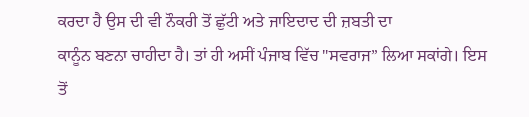ਕਰਦਾ ਹੈ ਉਸ ਦੀ ਵੀ ਨੌਕਰੀ ਤੋਂ ਛੁੱਟੀ ਅਤੇ ਜਾਇਦਾਦ ਦੀ ਜ਼ਬਤੀ ਦਾ
ਕਾਨੂੰਨ ਬਣਨਾ ਚਾਹੀਦਾ ਹੈ। ਤਾਂ ਹੀ ਅਸੀਂ ਪੰਜਾਬ ਵਿੱਚ "ਸਵਰਾਜ” ਲਿਆ ਸਕਾਂਗੇ। ਇਸ
ਤੋਂ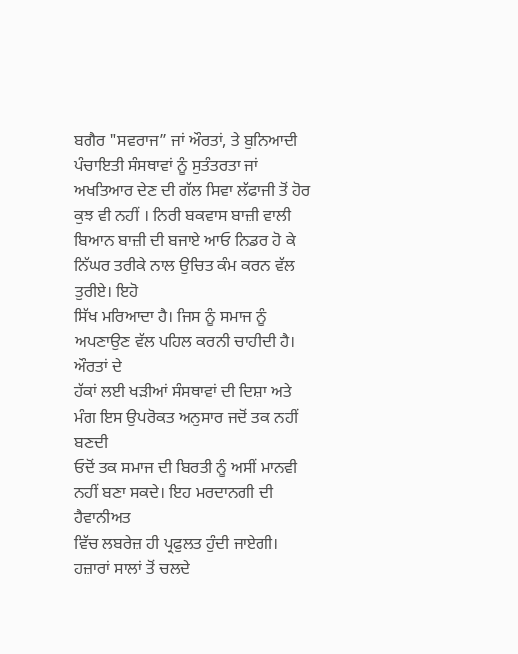ਬਗੈਰ "ਸਵਰਾਜ” ਜਾਂ ਔਰਤਾਂ, ਤੇ ਬੁਨਿਆਦੀ ਪੰਚਾਇਤੀ ਸੰਸਥਾਵਾਂ ਨੂੰ ਸੁਤੰਤਰਤਾ ਜਾਂ
ਅਖਤਿਆਰ ਦੇਣ ਦੀ ਗੱਲ ਸਿਵਾ ਲੱਫਾਜੀ ਤੋਂ ਹੋਰ ਕੁਝ ਵੀ ਨਹੀਂ । ਨਿਰੀ ਬਕਵਾਸ ਬਾਜ਼ੀ ਵਾਲੀ
ਬਿਆਨ ਬਾਜ਼ੀ ਦੀ ਬਜਾਏ ਆਓ ਨਿਡਰ ਹੋ ਕੇ ਨਿੱਘਰ ਤਰੀਕੇ ਨਾਲ ਉਚਿਤ ਕੰਮ ਕਰਨ ਵੱਲ ਤੁਰੀਏ। ਇਹੋ
ਸਿੱਖ ਮਰਿਆਦਾ ਹੈ। ਜਿਸ ਨੂੰ ਸਮਾਜ ਨੂੰ ਅਪਣਾਉਣ ਵੱਲ ਪਹਿਲ ਕਰਨੀ ਚਾਹੀਦੀ ਹੈ। ਔਰਤਾਂ ਦੇ
ਹੱਕਾਂ ਲਈ ਖੜੀਆਂ ਸੰਸਥਾਵਾਂ ਦੀ ਦਿਸ਼ਾ ਅਤੇ ਮੰਗ ਇਸ ਉਪਰੋਕਤ ਅਨੁਸਾਰ ਜਦੋਂ ਤਕ ਨਹੀਂ ਬਣਦੀ
ਓਦੋਂ ਤਕ ਸਮਾਜ ਦੀ ਬਿਰਤੀ ਨੂੰ ਅਸੀਂ ਮਾਨਵੀ ਨਹੀਂ ਬਣਾ ਸਕਦੇ। ਇਹ ਮਰਦਾਨਗੀ ਦੀ ਹੈਵਾਨੀਅਤ
ਵਿੱਚ ਲਬਰੇਜ਼ ਹੀ ਪ੍ਰਫੁਲਤ ਹੁੰਦੀ ਜਾਏਗੀ।
ਹਜ਼ਾਰਾਂ ਸਾਲਾਂ ਤੋਂ ਚਲਦੇ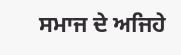ਸਮਾਜ ਦੇ ਅਜਿਹੇ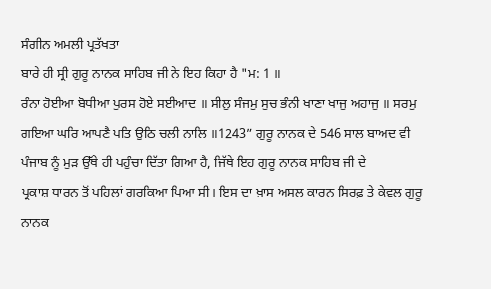ਸੰਗੀਨ ਅਮਲੀ ਪ੍ਰਤੱਖਤਾ
ਬਾਰੇ ਹੀ ਸ੍ਰੀ ਗੁਰੂ ਨਾਨਕ ਸਾਹਿਬ ਜੀ ਨੇ ਇਹ ਕਿਹਾ ਹੈ "ਮ: 1 ॥
ਰੰਨਾ ਹੋਈਆ ਬੋਧੀਆ ਪੁਰਸ ਹੋਏ ਸਈਆਦ ॥ ਸੀਲੁ ਸੰਜਮੁ ਸੁਚ ਭੰਨੀ ਖਾਣਾ ਖਾਜੁ ਅਹਾਜੁ ॥ ਸਰਮੁ
ਗਇਆ ਘਰਿ ਆਪਣੈ ਪਤਿ ਉਠਿ ਚਲੀ ਨਾਲਿ ॥1243” ਗੁਰੂ ਨਾਨਕ ਦੇ 546 ਸਾਲ ਬਾਅਦ ਵੀ
ਪੰਜਾਬ ਨੂੰ ਮੁੜ ਉੱਥੇ ਹੀ ਪਹੁੰਚਾ ਦਿੱਤਾ ਗਿਆ ਹੈ, ਜਿੱਥੇ ਇਹ ਗੁਰੂ ਨਾਨਕ ਸਾਹਿਬ ਜੀ ਦੇ
ਪ੍ਰਕਾਸ਼ ਧਾਰਨ ਤੋਂ ਪਹਿਲਾਂ ਗਰਕਿਆ ਪਿਆ ਸੀ। ਇਸ ਦਾ ਖ਼ਾਸ ਅਸਲ ਕਾਰਨ ਸਿਰਫ਼ ਤੇ ਕੇਵਲ ਗੁਰੂ
ਨਾਨਕ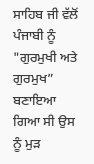ਸਾਹਿਬ ਜੀ ਵੱਲੋਂ ਪੰਜਾਬੀ ਨੂੰ "ਗੁਰਮੁਖੀ ਅਤੇ ਗੁਰਮੁਖ” ਬਣਾਇਆ ਗਿਆ ਸੀ ਉਸ ਨੂੰ ਮੁੜ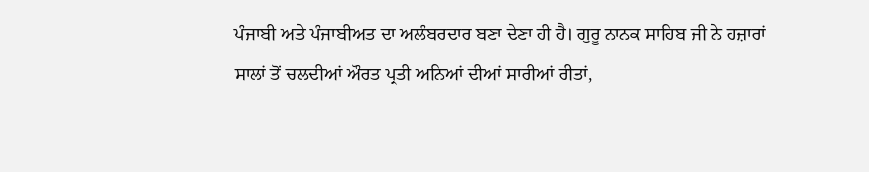ਪੰਜਾਬੀ ਅਤੇ ਪੰਜਾਬੀਅਤ ਦਾ ਅਲੰਬਰਦਾਰ ਬਣਾ ਦੇਣਾ ਹੀ ਹੈ। ਗੁਰੂ ਨਾਨਕ ਸਾਹਿਬ ਜੀ ਨੇ ਹਜ਼ਾਰਾਂ
ਸਾਲਾਂ ਤੋਂ ਚਲਦੀਆਂ ਔਰਤ ਪ੍ਰਤੀ ਅਨਿਆਂ ਦੀਆਂ ਸਾਰੀਆਂ ਰੀਤਾਂ,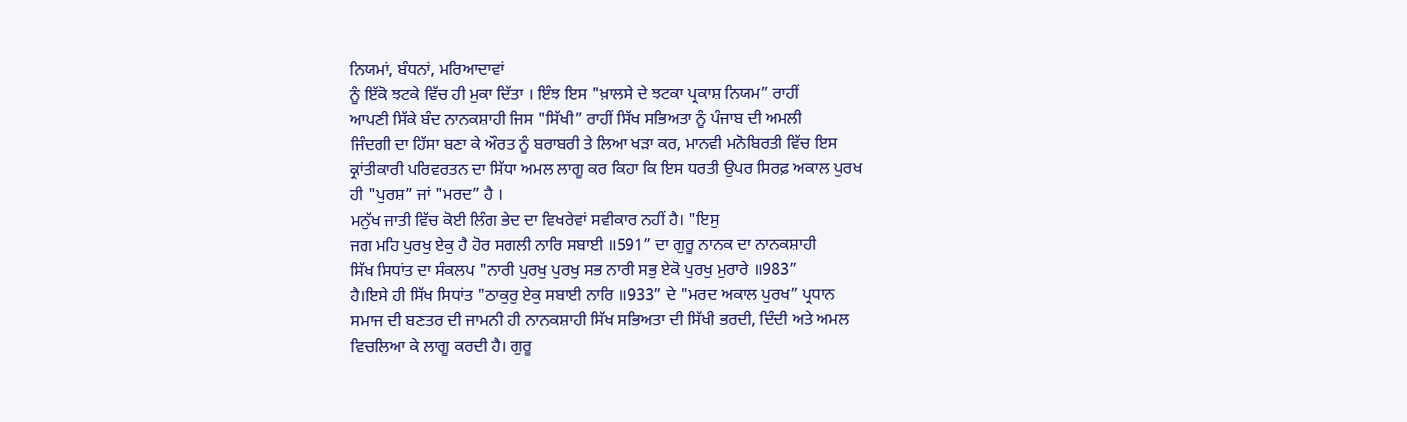ਨਿਯਮਾਂ, ਬੰਧਨਾਂ, ਮਰਿਆਦਾਵਾਂ
ਨੂੰ ਇੱਕੋ ਝਟਕੇ ਵਿੱਚ ਹੀ ਮੁਕਾ ਦਿੱਤਾ । ਇੰਝ ਇਸ "ਖ਼ਾਲਸੇ ਦੇ ਝਟਕਾ ਪ੍ਰਕਾਸ਼ ਨਿਯਮ” ਰਾਹੀਂ
ਆਪਣੀ ਸਿੱਕੇ ਬੰਦ ਨਾਨਕਸ਼ਾਹੀ ਜਿਸ "ਸਿੱਖੀ” ਰਾਹੀਂ ਸਿੱਖ ਸਭਿਅਤਾ ਨੂੰ ਪੰਜਾਬ ਦੀ ਅਮਲੀ
ਜਿੰਦਗੀ ਦਾ ਹਿੱਸਾ ਬਣਾ ਕੇ ਔਰਤ ਨੂੰ ਬਰਾਬਰੀ ਤੇ ਲਿਆ ਖੜਾ ਕਰ, ਮਾਨਵੀ ਮਨੋਬਿਰਤੀ ਵਿੱਚ ਇਸ
ਕ੍ਰਾਂਤੀਕਾਰੀ ਪਰਿਵਰਤਨ ਦਾ ਸਿੱਧਾ ਅਮਲ ਲਾਗੂ ਕਰ ਕਿਹਾ ਕਿ ਇਸ ਧਰਤੀ ਉਪਰ ਸਿਰਫ਼ ਅਕਾਲ ਪੁਰਖ
ਹੀ "ਪੁਰਸ਼” ਜਾਂ "ਮਰਦ” ਹੈ ।
ਮਨੁੱਖ ਜਾਤੀ ਵਿੱਚ ਕੋਈ ਲਿੰਗ ਭੇਦ ਦਾ ਵਿਖਰੇਵਾਂ ਸਵੀਕਾਰ ਨਹੀਂ ਹੈ। "ਇਸੁ
ਜਗ ਮਹਿ ਪੁਰਖੁ ਏਕੁ ਹੈ ਹੋਰ ਸਗਲੀ ਨਾਰਿ ਸਬਾਈ ॥591” ਦਾ ਗੁਰੂ ਨਾਨਕ ਦਾ ਨਾਨਕਸ਼ਾਹੀ
ਸਿੱਖ ਸਿਧਾਂਤ ਦਾ ਸੰਕਲਪ "ਨਾਰੀ ਪੁਰਖੁ ਪੁਰਖੁ ਸਭ ਨਾਰੀ ਸਭੁ ਏਕੋ ਪੁਰਖੁ ਮੁਰਾਰੇ ॥983”
ਹੈ।ਇਸੇ ਹੀ ਸਿੱਖ ਸਿਧਾਂਤ "ਠਾਕੁਰੁ ਏਕੁ ਸਬਾਈ ਨਾਰਿ ॥933” ਦੇ "ਮਰਦ ਅਕਾਲ ਪੁਰਖ” ਪ੍ਰਧਾਨ
ਸਮਾਜ ਦੀ ਬਣਤਰ ਦੀ ਜਾਮਨੀ ਹੀ ਨਾਨਕਸ਼ਾਹੀ ਸਿੱਖ ਸਭਿਅਤਾ ਦੀ ਸਿੱਖੀ ਭਰਦੀ, ਦਿੰਦੀ ਅਤੇ ਅਮਲ
ਵਿਚਲਿਆ ਕੇ ਲਾਗੂ ਕਰਦੀ ਹੈ। ਗੁਰੂ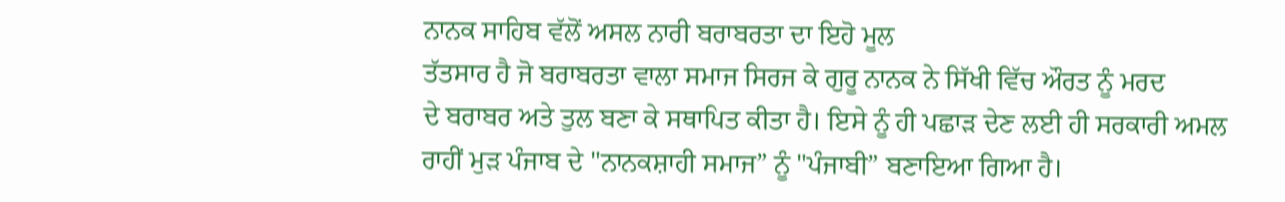ਨਾਨਕ ਸਾਹਿਬ ਵੱਲੋਂ ਅਸਲ ਨਾਰੀ ਬਰਾਬਰਤਾ ਦਾ ਇਹੋ ਮੂਲ
ਤੱਤਸਾਰ ਹੈ ਜੋ ਬਰਾਬਰਤਾ ਵਾਲਾ ਸਮਾਜ ਸਿਰਜ ਕੇ ਗੁਰੂ ਨਾਨਕ ਨੇ ਸਿੱਖੀ ਵਿੱਚ ਔਰਤ ਨੂੰ ਮਰਦ
ਦੇ ਬਰਾਬਰ ਅਤੇ ਤੁਲ ਬਣਾ ਕੇ ਸਥਾਪਿਤ ਕੀਤਾ ਹੈ। ਇਸੇ ਨੂੰ ਹੀ ਪਛਾੜ ਦੇਣ ਲਈ ਹੀ ਸਰਕਾਰੀ ਅਮਲ
ਰਾਹੀਂ ਮੁੜ ਪੰਜਾਬ ਦੇ "ਨਾਨਕਸ਼ਾਹੀ ਸਮਾਜ” ਨੂੰ "ਪੰਜਾਬੀ” ਬਣਾਇਆ ਗਿਆ ਹੈ।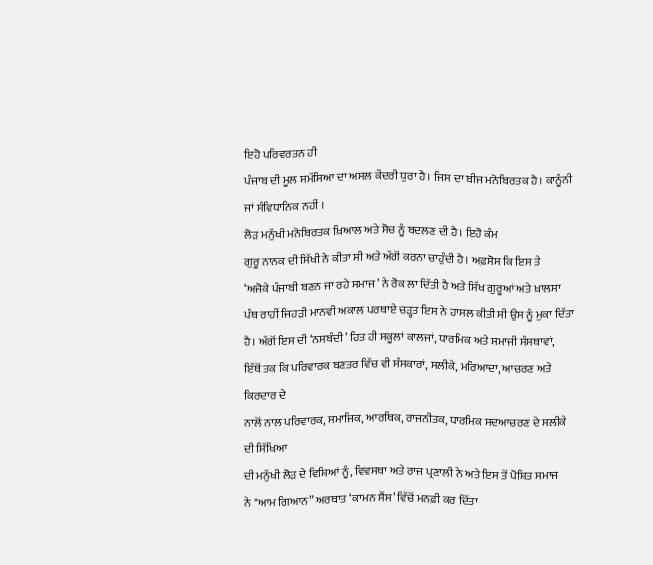ਇਹੋ ਪਰਿਵਰਤਨ ਹੀ
ਪੰਜਾਬ ਦੀ ਮੂਲ ਸਮੱਸਿਆ ਦਾ ਅਸਲ ਕੇਂਦਰੀ ਧੁਰਾ ਹੈ। ਜਿਸ ਦਾ ਬੀਜ ਮਨੋਬਿਰਤਕ ਹੈ। ਕਾਨੂੰਨੀ
ਜਾਂ ਸੰਵਿਧਾਨਿਕ ਨਹੀਂ ।
ਲੋੜ ਮਨੁੱਖੀ ਮਨੋਬਿਰਤਕ ਖ਼ਿਆਲ ਅਤੇ ਸੋਚ ਨੂੰ ਬਦਲਣ ਦੀ ਹੈ। ਇਹੋ ਕੰਮ
ਗੁਰੂ ਨਾਨਕ ਦੀ ਸਿੱਖੀ ਨੇ ਕੀਤਾ ਸੀ ਅਤੇ ਅੱਗੋਂ ਕਰਨਾ ਚਾਹੁੰਦੀ ਹੈ। ਅਫ਼ਸੋਸ ਕਿ ਇਸ ਤੇ
‘ਅਜੋਕੇ ਪੰਜਾਬੀ ਬਣਨ ਜਾ ਰਹੇ ਸਮਾਜ’ ਨੇ ਰੋਕ ਲਾ ਦਿੱਤੀ ਹੈ ਅਤੇ ਸਿੱਖ ਗੁਰੂਆਂ ਅਤੇ ਖ਼ਾਲਸਾ
ਪੰਥ ਰਾਹੀਂ ਜਿਹੜੀ ਮਾਨਵੀ ਅਕਾਲ ਪਰਥਾਏ ਚੜ੍ਹਤ ਇਸ ਨੇ ਹਾਸਲ ਕੀਤੀ ਸੀ ਉਸ ਨੂੰ ਮੁਕਾ ਦਿੱਤਾ
ਹੈ। ਅੱਗੋਂ ਇਸ ਦੀ ‘ਨਸਬੰਦੀ’ ਹਿਤ ਹੀ ਸਕੂਲਾਂ ਕਾਲਜਾਂ, ਧਾਰਮਿਕ ਅਤੇ ਸਮਾਜੀ ਸੰਸਥਾਵਾਂ,
ਇੱਥੋਂ ਤਕ ਕਿ ਪਰਿਵਾਰਕ ਬਣਤਰ ਵਿੱਚ ਵੀ ਸੰਸਕਾਰਾਂ, ਸਲੀਕੇ, ਮਰਿਆਦਾ, ਆਚਰਣ ਅਤੇ ਕਿਰਦਾਰ ਦੇ
ਨਾਲੋਂ ਨਾਲ ਪਰਿਵਾਰਕ, ਸਮਾਜਿਕ, ਆਰਥਿਕ, ਰਾਜਨੀਤਕ, ਧਾਰਮਿਕ ਸਦਆਚਰਣ ਦੇ ਸਲੀਕੇ ਦੀ ਸਿੱਖਿਆ
ਦੀ ਮਨੁੱਖੀ ਲੋੜ ਦੇ ਵਿਸ਼ਿਆਂ ਨੂੰ, ਵਿਵਸਥਾ ਅਤੇ ਰਾਜ ਪ੍ਰਣਾਲੀ ਨੇ ਅਤੇ ਇਸ ਤੋਂ ਪੋਸ਼ਿਤ ਸਮਾਜ
ਨੇ "ਆਮ ਗਿਆਨ” ਅਰਥਾਤ ‘ਕਾਮਨ ਸੈਂਸ’ ਵਿੱਚੋਂ ਮਨਫ਼ੀ ਕਰ ਦਿੱਤਾ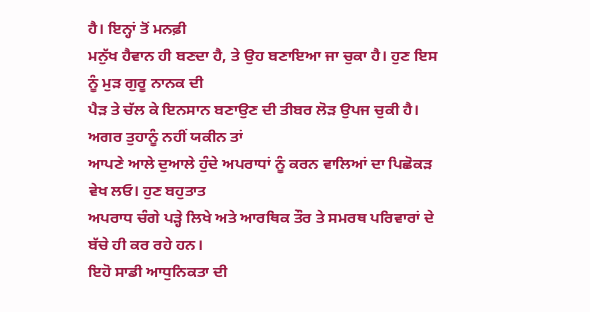ਹੈ। ਇਨ੍ਹਾਂ ਤੋਂ ਮਨਫ਼ੀ
ਮਨੁੱਖ ਹੈਵਾਨ ਹੀ ਬਣਦਾ ਹੈ, ਤੇ ਉਹ ਬਣਾਇਆ ਜਾ ਚੁਕਾ ਹੈ। ਹੁਣ ਇਸ ਨੂੰ ਮੁੜ ਗੁਰੂ ਨਾਨਕ ਦੀ
ਪੈੜ ਤੇ ਚੱਲ ਕੇ ਇਨਸਾਨ ਬਣਾਉਣ ਦੀ ਤੀਬਰ ਲੋੜ ਉਪਜ ਚੁਕੀ ਹੈ। ਅਗਰ ਤੁਹਾਨੂੰ ਨਹੀਂ ਯਕੀਨ ਤਾਂ
ਆਪਣੇ ਆਲੇ ਦੁਆਲੇ ਹੁੰਦੇ ਅਪਰਾਧਾਂ ਨੂੰ ਕਰਨ ਵਾਲਿਆਂ ਦਾ ਪਿਛੋਕੜ ਵੇਖ ਲਓ। ਹੁਣ ਬਹੁਤਾਤ
ਅਪਰਾਧ ਚੰਗੇ ਪੜ੍ਹੇ ਲਿਖੇ ਅਤੇ ਆਰਥਿਕ ਤੌਰ ਤੇ ਸਮਰਥ ਪਰਿਵਾਰਾਂ ਦੇ ਬੱਚੇ ਹੀ ਕਰ ਰਹੇ ਹਨ।
ਇਹੋ ਸਾਡੀ ਆਧੁਨਿਕਤਾ ਦੀ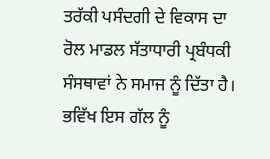ਤਰੱਕੀ ਪਸੰਦਗੀ ਦੇ ਵਿਕਾਸ ਦਾ ਰੋਲ ਮਾਡਲ ਸੱਤਾਧਾਰੀ ਪ੍ਰਬੰਧਕੀ
ਸੰਸਥਾਵਾਂ ਨੇ ਸਮਾਜ ਨੂੰ ਦਿੱਤਾ ਹੈ।
ਭਵਿੱਖ ਇਸ ਗੱਲ ਨੂੰ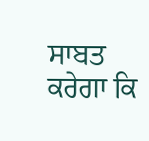ਸਾਬਤ ਕਰੇਗਾ ਕਿ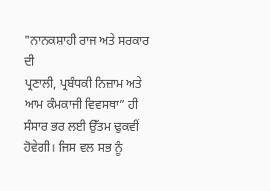"ਨਾਨਕਸ਼ਾਹੀ ਰਾਜ ਅਤੇ ਸਰਕਾਰ ਦੀ
ਪ੍ਰਣਾਲੀ, ਪ੍ਰਬੰਧਕੀ ਨਿਜ਼ਾਮ ਅਤੇ ਆਮ ਕੰਮਕਾਜੀ ਵਿਵਸਥਾ” ਹੀ ਸੰਸਾਰ ਭਰ ਲਈ ਉੱਤਮ ਢੁਕਵੀਂ
ਹੋਵੇਗੀ। ਜਿਸ ਵਲ ਸਭ ਨੂੰ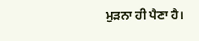ਮੁੜਨਾ ਹੀ ਪੈਣਾ ਹੈ।